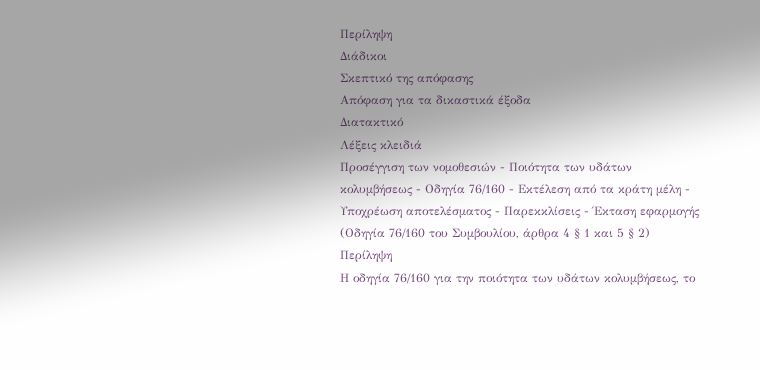Περίληψη
Διάδικοι
Σκεπτικό της απόφασης
Απόφαση για τα δικαστικά έξοδα
Διατακτικό
Λέξεις κλειδιά
Προσέγγιση των νομοθεσιών - Ποιότητα των υδάτων κολυμβήσεως - Οδηγία 76/160 - Εκτέλεση από τα κράτη μέλη - Υποχρέωση αποτελέσματος - Παρεκκλίσεις - Έκταση εφαρμογής
(Οδηγία 76/160 του Συμβουλίου, άρθρα 4 § 1 και 5 § 2)
Περίληψη
Η οδηγία 76/160 για την ποιότητα των υδάτων κολυμβήσεως, το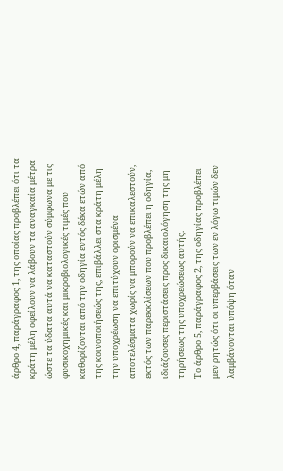άρθρο 4, παράγραφος 1, της οποίας προβλέπει ότι τα κράτη μέλη οφείλουν να λάβουν τα αναγκαία μέτρα ώστε τα ύδατα αυτά να καταστούν σύμφωνα με τις φυσικοχημικές και μικροβιολογικές τιμές που καθορίζονται από την οδηγία εντός δέκα ετών από της κοινοποιήσεώς της, επιβάλλει στα κράτη μέλη την υποχρέωση να επιτύχουν ορισμένα αποτελέσματα χωρίς να μπορούν να επικαλεστούν, εκτός των παρεκκλίσεων που προβλέπει η οδηγία, ιδιάζουσες περιστάσεις προς δικαιολόγηση της μη τηρήσεως της υποχρεώσεως αυτής.
Το άρθρο 5, παράγραφος 2, της οδηγίας προβλέπει μεν ρητώς ότι οι υπερβάσεις των εν λόγω τιμών δεν λαμβάνονται υπόψη όταν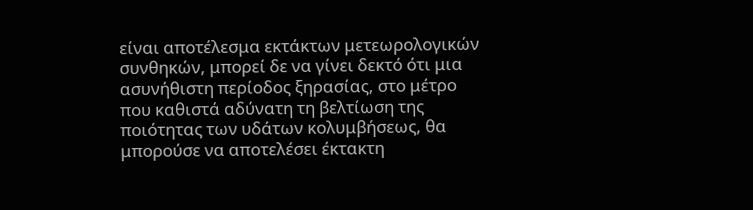είναι αποτέλεσμα εκτάκτων μετεωρολογικών συνθηκών, μπορεί δε να γίνει δεκτό ότι μια ασυνήθιστη περίοδος ξηρασίας, στο μέτρο που καθιστά αδύνατη τη βελτίωση της ποιότητας των υδάτων κολυμβήσεως, θα μπορούσε να αποτελέσει έκτακτη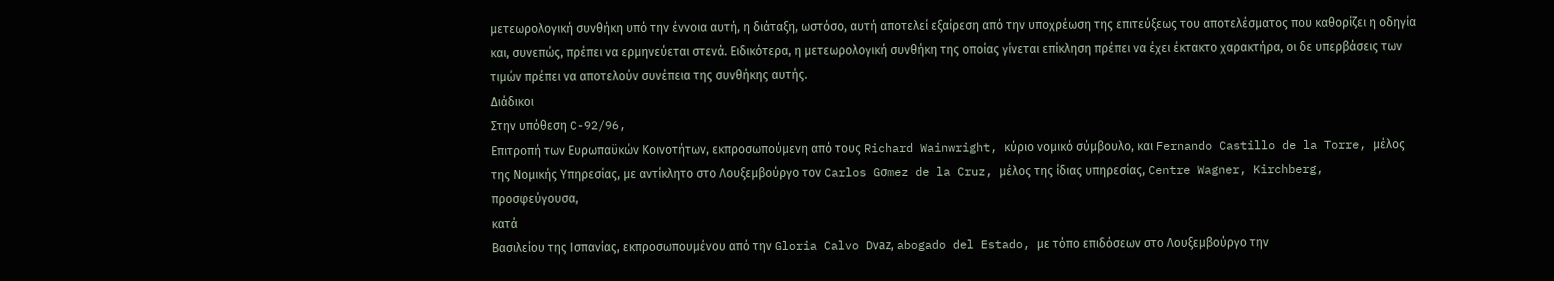μετεωρολογική συνθήκη υπό την έννοια αυτή, η διάταξη, ωστόσο, αυτή αποτελεί εξαίρεση από την υποχρέωση της επιτεύξεως του αποτελέσματος που καθορίζει η οδηγία και, συνεπώς, πρέπει να ερμηνεύεται στενά. Ειδικότερα, η μετεωρολογική συνθήκη της οποίας γίνεται επίκληση πρέπει να έχει έκτακτο χαρακτήρα, οι δε υπερβάσεις των τιμών πρέπει να αποτελούν συνέπεια της συνθήκης αυτής.
Διάδικοι
Στην υπόθεση C-92/96,
Επιτροπή των Ευρωπαϋκών Κοινοτήτων, εκπροσωπούμενη από τους Richard Wainwright, κύριο νομικό σύμβουλο, και Fernando Castillo de la Torre, μέλος της Νομικής Υπηρεσίας, με αντίκλητο στο Λουξεμβούργο τον Carlos Gσmez de la Cruz, μέλος της ίδιας υπηρεσίας, Centre Wagner, Kirchberg,
προσφεύγουσα,
κατά
Βασιλείου της Ισπανίας, εκπροσωπουμένου από την Gloria Calvo Dνaz, abogado del Estado, με τόπο επιδόσεων στο Λουξεμβούργο την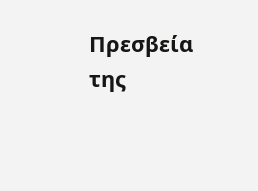Πρεσβεία της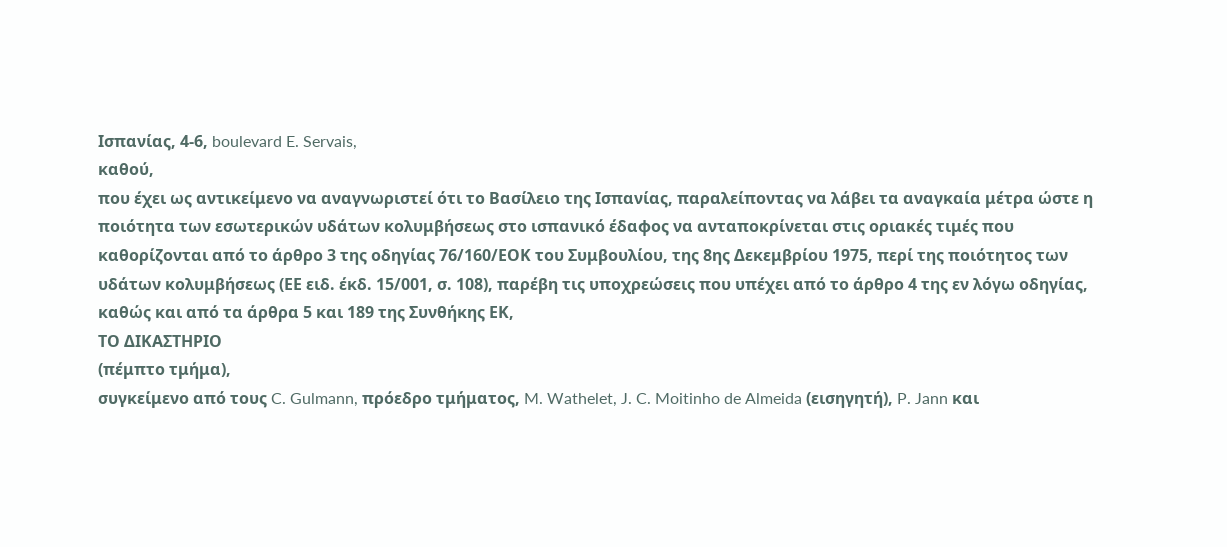Ισπανίας, 4-6, boulevard E. Servais,
καθού,
που έχει ως αντικείμενο να αναγνωριστεί ότι το Βασίλειο της Ισπανίας, παραλείποντας να λάβει τα αναγκαία μέτρα ώστε η ποιότητα των εσωτερικών υδάτων κολυμβήσεως στο ισπανικό έδαφος να ανταποκρίνεται στις οριακές τιμές που καθορίζονται από το άρθρο 3 της οδηγίας 76/160/ΕΟΚ του Συμβουλίου, της 8ης Δεκεμβρίου 1975, περί της ποιότητος των υδάτων κολυμβήσεως (ΕΕ ειδ. έκδ. 15/001, σ. 108), παρέβη τις υποχρεώσεις που υπέχει από το άρθρο 4 της εν λόγω οδηγίας, καθώς και από τα άρθρα 5 και 189 της Συνθήκης ΕΚ,
ΤΟ ΔΙΚΑΣΤΗΡΙΟ
(πέμπτο τμήμα),
συγκείμενο από τους C. Gulmann, πρόεδρο τμήματος, M. Wathelet, J. C. Moitinho de Almeida (εισηγητή), P. Jann και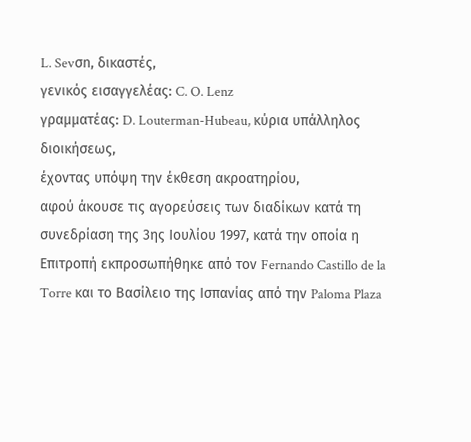L. Sevσn, δικαστές,
γενικός εισαγγελέας: C. O. Lenz
γραμματέας: D. Louterman-Hubeau, κύρια υπάλληλος διοικήσεως,
έχοντας υπόψη την έκθεση ακροατηρίου,
αφού άκουσε τις αγορεύσεις των διαδίκων κατά τη συνεδρίαση της 3ης Ιουλίου 1997, κατά την οποία η Επιτροπή εκπροσωπήθηκε από τον Fernando Castillo de la Torre και το Βασίλειο της Ισπανίας από την Paloma Plaza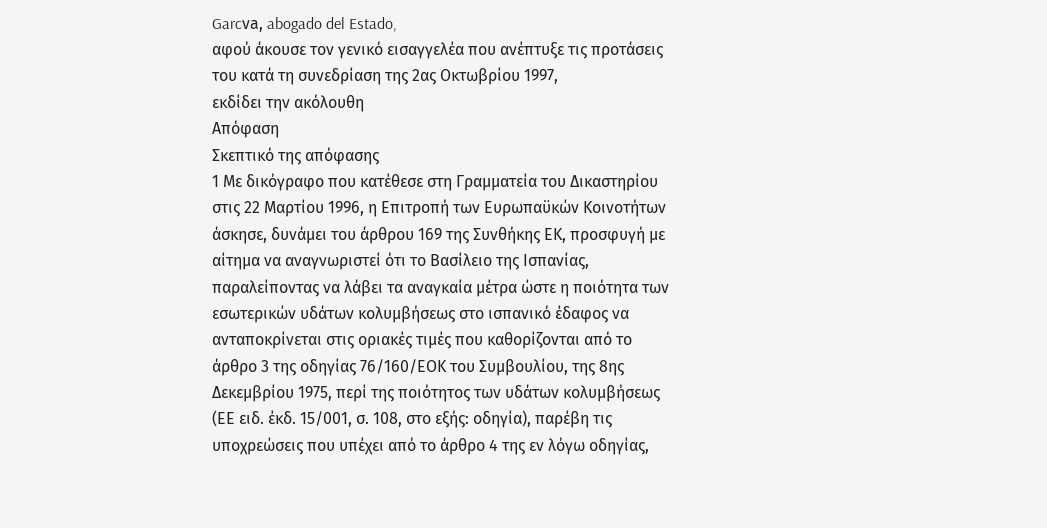Garcνa, abogado del Estado,
αφού άκουσε τον γενικό εισαγγελέα που ανέπτυξε τις προτάσεις του κατά τη συνεδρίαση της 2ας Οκτωβρίου 1997,
εκδίδει την ακόλουθη
Απόφαση
Σκεπτικό της απόφασης
1 Με δικόγραφο που κατέθεσε στη Γραμματεία του Δικαστηρίου στις 22 Μαρτίου 1996, η Επιτροπή των Ευρωπαϋκών Κοινοτήτων άσκησε, δυνάμει του άρθρου 169 της Συνθήκης ΕΚ, προσφυγή με αίτημα να αναγνωριστεί ότι το Βασίλειο της Ισπανίας, παραλείποντας να λάβει τα αναγκαία μέτρα ώστε η ποιότητα των εσωτερικών υδάτων κολυμβήσεως στο ισπανικό έδαφος να ανταποκρίνεται στις οριακές τιμές που καθορίζονται από το άρθρο 3 της οδηγίας 76/160/ΕΟΚ του Συμβουλίου, της 8ης Δεκεμβρίου 1975, περί της ποιότητος των υδάτων κολυμβήσεως (ΕΕ ειδ. έκδ. 15/001, σ. 108, στο εξής: οδηγία), παρέβη τις υποχρεώσεις που υπέχει από το άρθρο 4 της εν λόγω οδηγίας,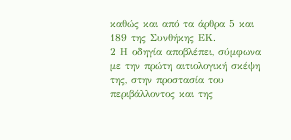καθώς και από τα άρθρα 5 και 189 της Συνθήκης ΕΚ.
2 Η οδηγία αποβλέπει, σύμφωνα με την πρώτη αιτιολογική σκέψη της, στην προστασία του περιβάλλοντος και της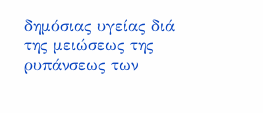δημόσιας υγείας διά της μειώσεως της ρυπάνσεως των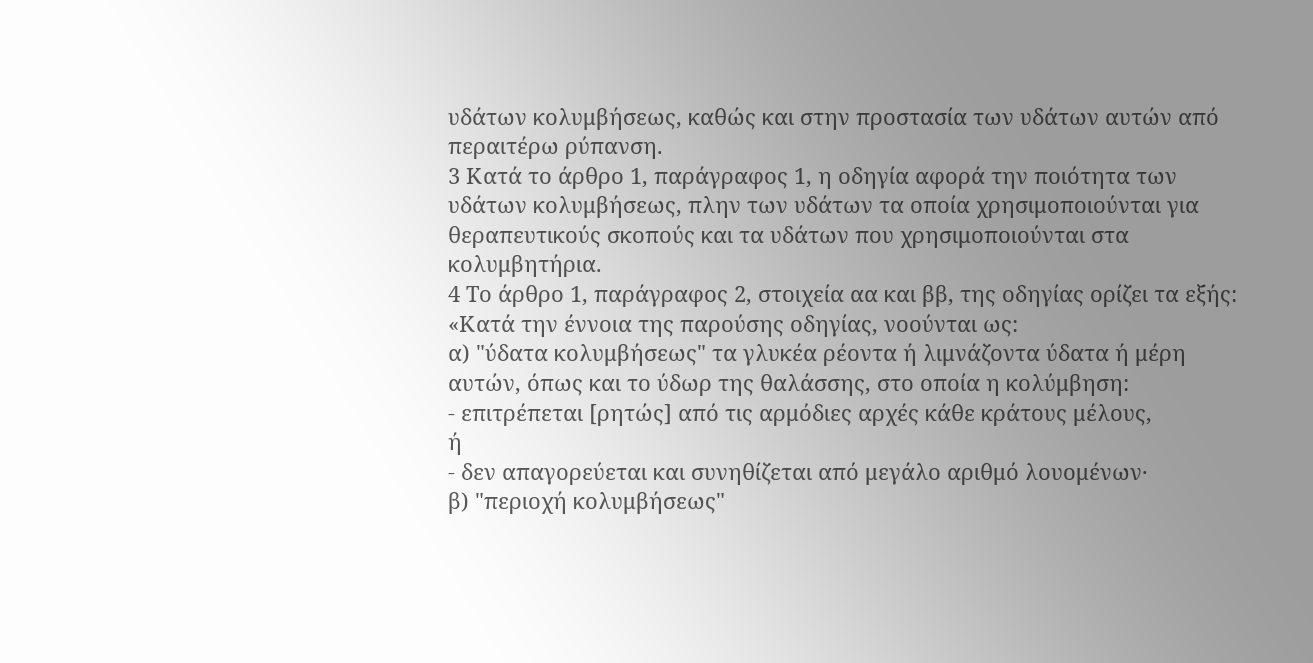υδάτων κολυμβήσεως, καθώς και στην προστασία των υδάτων αυτών από περαιτέρω ρύπανση.
3 Κατά το άρθρο 1, παράγραφος 1, η οδηγία αφορά την ποιότητα των υδάτων κολυμβήσεως, πλην των υδάτων τα οποία χρησιμοποιούνται για θεραπευτικούς σκοπούς και τα υδάτων που χρησιμοποιούνται στα κολυμβητήρια.
4 Το άρθρο 1, παράγραφος 2, στοιχεία αα και ββ, της οδηγίας ορίζει τα εξής:
«Κατά την έννοια της παρούσης οδηγίας, νοούνται ως:
α) "ύδατα κολυμβήσεως" τα γλυκέα ρέοντα ή λιμνάζοντα ύδατα ή μέρη αυτών, όπως και το ύδωρ της θαλάσσης, στο οποία η κολύμβηση:
- επιτρέπεται [ρητώς] από τις αρμόδιες αρχές κάθε κράτους μέλους,
ή
- δεν απαγορεύεται και συνηθίζεται από μεγάλο αριθμό λουομένων·
β) "περιοχή κολυμβήσεως"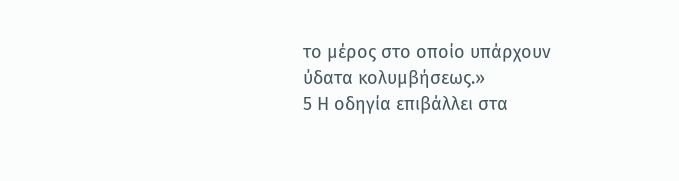το μέρος στο οποίο υπάρχουν ύδατα κολυμβήσεως.»
5 Η οδηγία επιβάλλει στα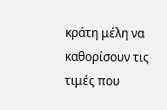κράτη μέλη να καθορίσουν τις τιμές που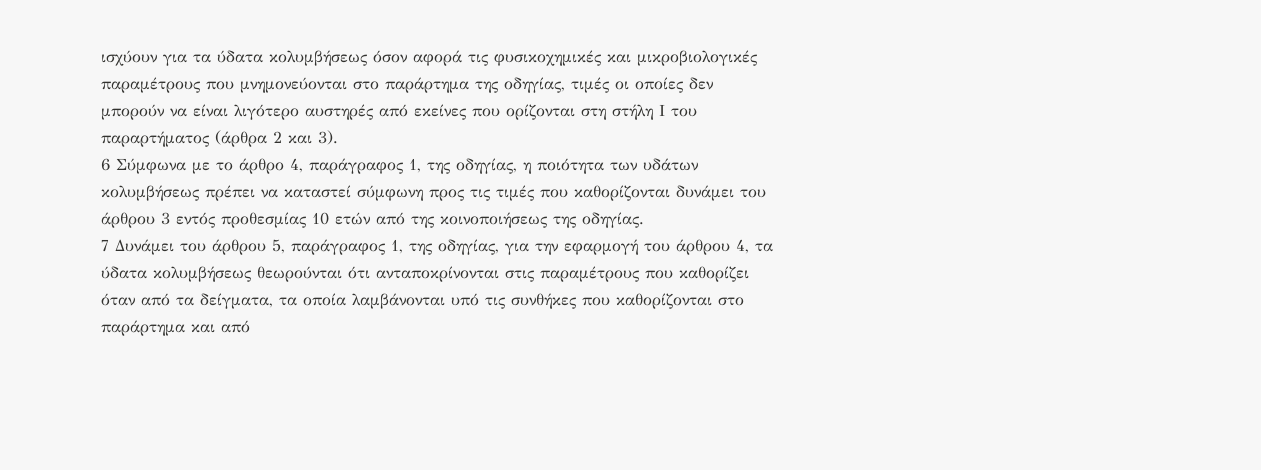ισχύουν για τα ύδατα κολυμβήσεως όσον αφορά τις φυσικοχημικές και μικροβιολογικές παραμέτρους που μνημονεύονται στο παράρτημα της οδηγίας, τιμές οι οποίες δεν μπορούν να είναι λιγότερο αυστηρές από εκείνες που ορίζονται στη στήλη Ι του παραρτήματος (άρθρα 2 και 3).
6 Σύμφωνα με το άρθρο 4, παράγραφος 1, της οδηγίας, η ποιότητα των υδάτων κολυμβήσεως πρέπει να καταστεί σύμφωνη προς τις τιμές που καθορίζονται δυνάμει του άρθρου 3 εντός προθεσμίας 10 ετών από της κοινοποιήσεως της οδηγίας.
7 Δυνάμει του άρθρου 5, παράγραφος 1, της οδηγίας, για την εφαρμογή του άρθρου 4, τα ύδατα κολυμβήσεως θεωρούνται ότι ανταποκρίνονται στις παραμέτρους που καθορίζει όταν από τα δείγματα, τα οποία λαμβάνονται υπό τις συνθήκες που καθορίζονται στο παράρτημα και από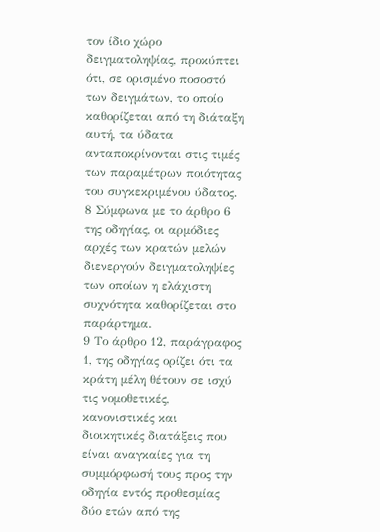τον ίδιο χώρο δειγματοληψίας, προκύπτει ότι, σε ορισμένο ποσοστό των δειγμάτων, το οποίο καθορίζεται από τη διάταξη αυτή, τα ύδατα ανταποκρίνονται στις τιμές των παραμέτρων ποιότητας του συγκεκριμένου ύδατος.
8 Σύμφωνα με το άρθρο 6 της οδηγίας, οι αρμόδιες αρχές των κρατών μελών διενεργούν δειγματοληψίες των οποίων η ελάχιστη συχνότητα καθορίζεται στο παράρτημα.
9 Το άρθρο 12, παράγραφος 1, της οδηγίας ορίζει ότι τα κράτη μέλη θέτουν σε ισχύ τις νομοθετικές, κανονιστικές και διοικητικές διατάξεις που είναι αναγκαίες για τη συμμόρφωσή τους προς την οδηγία εντός προθεσμίας δύο ετών από της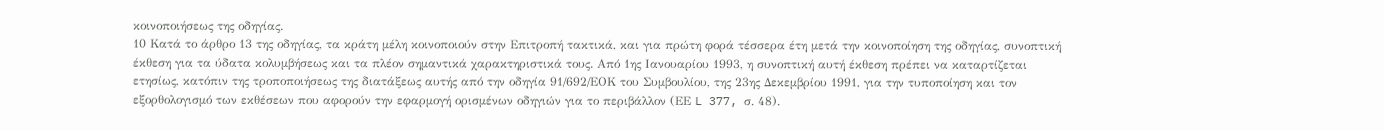κοινοποιήσεως της οδηγίας.
10 Κατά το άρθρο 13 της οδηγίας, τα κράτη μέλη κοινοποιούν στην Επιτροπή τακτικά, και για πρώτη φορά τέσσερα έτη μετά την κοινοποίηση της οδηγίας, συνοπτική έκθεση για τα ύδατα κολυμβήσεως και τα πλέον σημαντικά χαρακτηριστικά τους. Από 1ης Ιανουαρίου 1993, η συνοπτική αυτή έκθεση πρέπει να καταρτίζεται ετησίως, κατόπιν της τροποποιήσεως της διατάξεως αυτής από την οδηγία 91/692/ΕΟΚ του Συμβουλίου, της 23ης Δεκεμβρίου 1991, για την τυποποίηση και τον εξορθολογισμό των εκθέσεων που αφορούν την εφαρμογή ορισμένων οδηγιών για το περιβάλλον (ΕΕ L 377, σ. 48).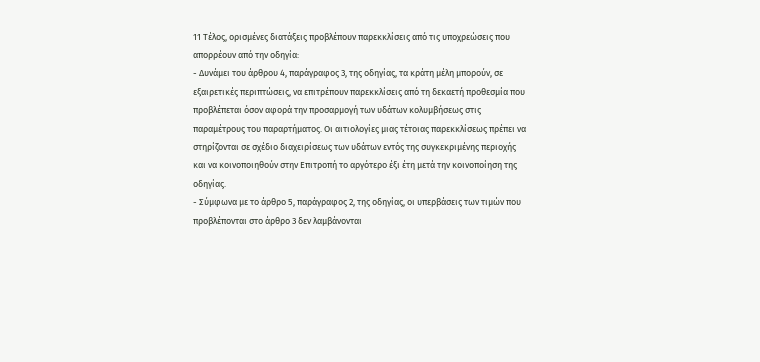11 Τέλος, ορισμένες διατάξεις προβλέπουν παρεκκλίσεις από τις υποχρεώσεις που απορρέουν από την οδηγία:
- Δυνάμει του άρθρου 4, παράγραφος 3, της οδηγίας, τα κράτη μέλη μπορούν, σε εξαιρετικές περιπτώσεις, να επιτρέπουν παρεκκλίσεις από τη δεκαετή προθεσμία που προβλέπεται όσον αφορά την προσαρμογή των υδάτων κολυμβήσεως στις παραμέτρους του παραρτήματος. Οι αιτιολογίες μιας τέτοιας παρεκκλίσεως πρέπει να στηρίζονται σε σχέδιο διαχειρίσεως των υδάτων εντός της συγκεκριμένης περιοχής και να κοινοποιηθούν στην Επιτροπή το αργότερο έξι έτη μετά την κοινοποίηση της οδηγίας.
- Σύμφωνα με το άρθρο 5, παράγραφος 2, της οδηγίας, οι υπερβάσεις των τιμών που προβλέπονται στο άρθρο 3 δεν λαμβάνονται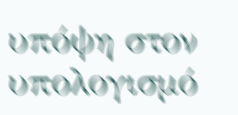υπόψη στον υπολογισμό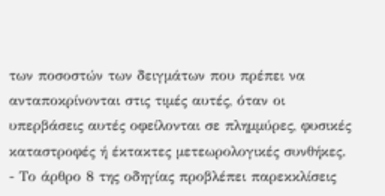των ποσοστών των δειγμάτων που πρέπει να ανταποκρίνονται στις τιμές αυτές, όταν οι υπερβάσεις αυτές οφείλονται σε πλημμύρες, φυσικές καταστροφές ή έκτακτες μετεωρολογικές συνθήκες.
- Το άρθρο 8 της οδηγίας προβλέπει παρεκκλίσεις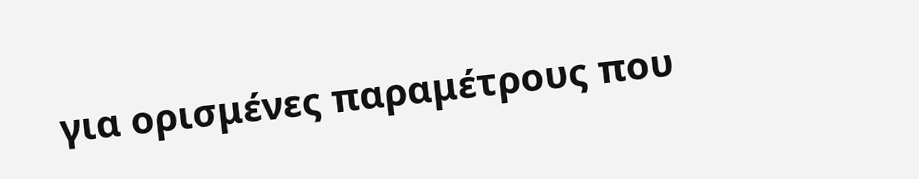για ορισμένες παραμέτρους που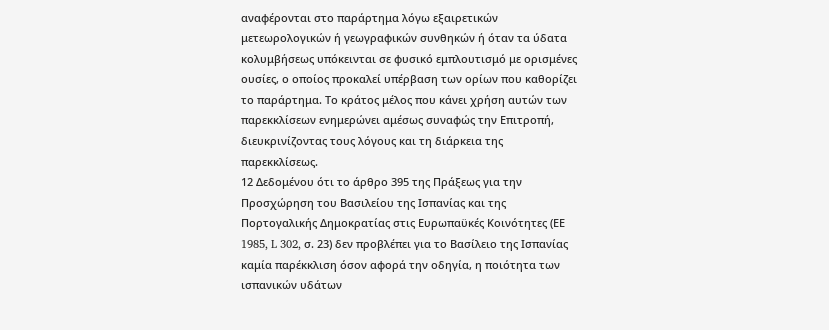αναφέρονται στο παράρτημα λόγω εξαιρετικών μετεωρολογικών ή γεωγραφικών συνθηκών ή όταν τα ύδατα κολυμβήσεως υπόκεινται σε φυσικό εμπλουτισμό με ορισμένες ουσίες, ο οποίος προκαλεί υπέρβαση των ορίων που καθορίζει το παράρτημα. Το κράτος μέλος που κάνει χρήση αυτών των παρεκκλίσεων ενημερώνει αμέσως συναφώς την Επιτροπή, διευκρινίζοντας τους λόγους και τη διάρκεια της παρεκκλίσεως.
12 Δεδομένου ότι το άρθρο 395 της Πράξεως για την Προσχώρηση του Βασιλείου της Ισπανίας και της Πορτογαλικής Δημοκρατίας στις Ευρωπαϋκές Κοινότητες (ΕΕ 1985, L 302, σ. 23) δεν προβλέπει για το Βασίλειο της Ισπανίας καμία παρέκκλιση όσον αφορά την οδηγία, η ποιότητα των ισπανικών υδάτων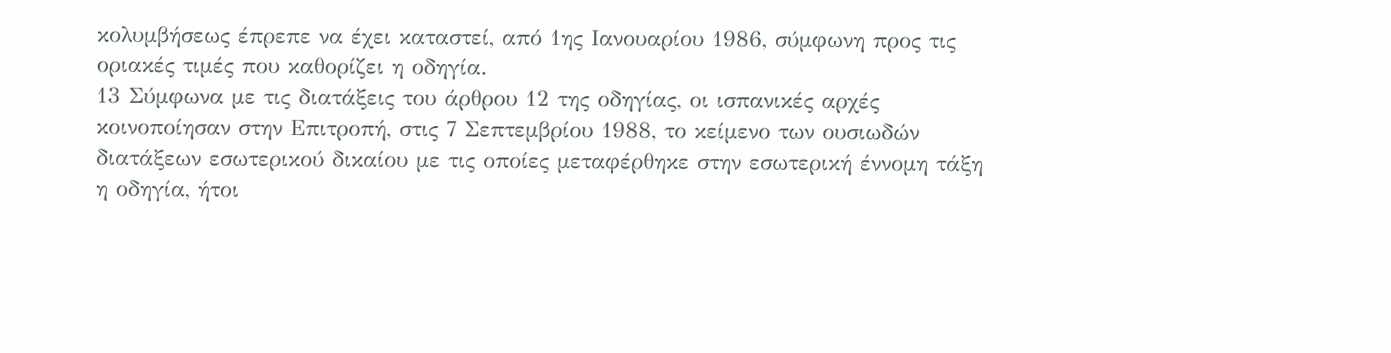κολυμβήσεως έπρεπε να έχει καταστεί, από 1ης Ιανουαρίου 1986, σύμφωνη προς τις οριακές τιμές που καθορίζει η οδηγία.
13 Σύμφωνα με τις διατάξεις του άρθρου 12 της οδηγίας, οι ισπανικές αρχές κοινοποίησαν στην Επιτροπή, στις 7 Σεπτεμβρίου 1988, το κείμενο των ουσιωδών διατάξεων εσωτερικού δικαίου με τις οποίες μεταφέρθηκε στην εσωτερική έννομη τάξη η οδηγία, ήτοι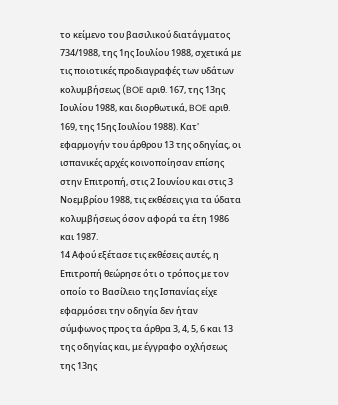το κείμενο του βασιλικού διατάγματος 734/1988, της 1ης Ιουλίου 1988, σχετικά με τις ποιοτικές προδιαγραφές των υδάτων κολυμβήσεως (BOE αριθ. 167, της 13ης Ιουλίου 1988, και διορθωτικά, BOE αριθ. 169, της 15ης Ιουλίου 1988). Κατ' εφαρμογήν του άρθρου 13 της οδηγίας, οι ισπανικές αρχές κοινοποίησαν επίσης στην Επιτροπή, στις 2 Ιουνίου και στις 3 Νοεμβρίου 1988, τις εκθέσεις για τα ύδατα κολυμβήσεως όσον αφορά τα έτη 1986 και 1987.
14 Αφού εξέτασε τις εκθέσεις αυτές, η Επιτροπή θεώρησε ότι ο τρόπος με τον οποίο το Βασίλειο της Ισπανίας είχε εφαρμόσει την οδηγία δεν ήταν σύμφωνος προς τα άρθρα 3, 4, 5, 6 και 13 της οδηγίας και, με έγγραφο οχλήσεως της 13ης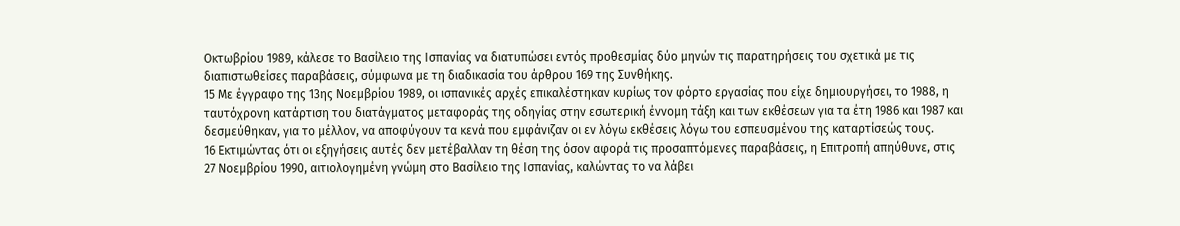Οκτωβρίου 1989, κάλεσε το Βασίλειο της Ισπανίας να διατυπώσει εντός προθεσμίας δύο μηνών τις παρατηρήσεις του σχετικά με τις διαπιστωθείσες παραβάσεις, σύμφωνα με τη διαδικασία του άρθρου 169 της Συνθήκης.
15 Με έγγραφο της 13ης Νοεμβρίου 1989, οι ισπανικές αρχές επικαλέστηκαν κυρίως τον φόρτο εργασίας που είχε δημιουργήσει, το 1988, η ταυτόχρονη κατάρτιση του διατάγματος μεταφοράς της οδηγίας στην εσωτερική έννομη τάξη και των εκθέσεων για τα έτη 1986 και 1987 και δεσμεύθηκαν, για το μέλλον, να αποφύγουν τα κενά που εμφάνιζαν οι εν λόγω εκθέσεις λόγω του εσπευσμένου της καταρτίσεώς τους.
16 Εκτιμώντας ότι οι εξηγήσεις αυτές δεν μετέβαλλαν τη θέση της όσον αφορά τις προσαπτόμενες παραβάσεις, η Επιτροπή απηύθυνε, στις 27 Νοεμβρίου 1990, αιτιολογημένη γνώμη στο Βασίλειο της Ισπανίας, καλώντας το να λάβει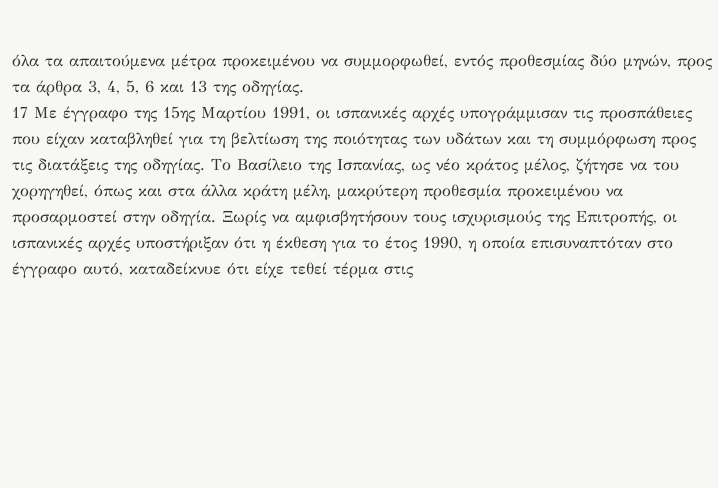όλα τα απαιτούμενα μέτρα προκειμένου να συμμορφωθεί, εντός προθεσμίας δύο μηνών, προς τα άρθρα 3, 4, 5, 6 και 13 της οδηγίας.
17 Με έγγραφο της 15ης Μαρτίου 1991, οι ισπανικές αρχές υπογράμμισαν τις προσπάθειες που είχαν καταβληθεί για τη βελτίωση της ποιότητας των υδάτων και τη συμμόρφωση προς τις διατάξεις της οδηγίας. Το Βασίλειο της Ισπανίας, ως νέο κράτος μέλος, ζήτησε να του χορηγηθεί, όπως και στα άλλα κράτη μέλη, μακρύτερη προθεσμία προκειμένου να προσαρμοστεί στην οδηγία. Ξωρίς να αμφισβητήσουν τους ισχυρισμούς της Επιτροπής, οι ισπανικές αρχές υποστήριξαν ότι η έκθεση για το έτος 1990, η οποία επισυναπτόταν στο έγγραφο αυτό, καταδείκνυε ότι είχε τεθεί τέρμα στις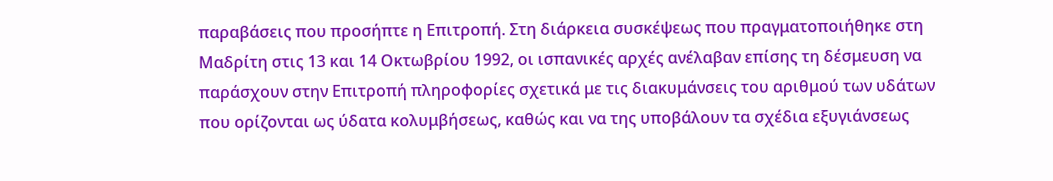παραβάσεις που προσήπτε η Επιτροπή. Στη διάρκεια συσκέψεως που πραγματοποιήθηκε στη Μαδρίτη στις 13 και 14 Οκτωβρίου 1992, οι ισπανικές αρχές ανέλαβαν επίσης τη δέσμευση να παράσχουν στην Επιτροπή πληροφορίες σχετικά με τις διακυμάνσεις του αριθμού των υδάτων που ορίζονται ως ύδατα κολυμβήσεως, καθώς και να της υποβάλουν τα σχέδια εξυγιάνσεως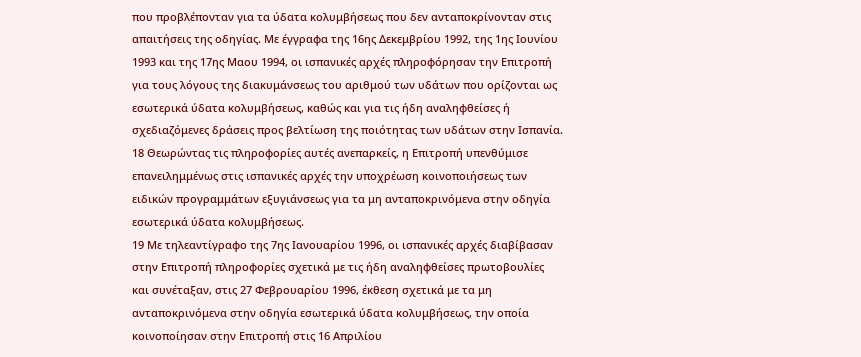που προβλέπονταν για τα ύδατα κολυμβήσεως που δεν ανταποκρίνονταν στις απαιτήσεις της οδηγίας. Με έγγραφα της 16ης Δεκεμβρίου 1992, της 1ης Ιουνίου 1993 και της 17ης Μαου 1994, οι ισπανικές αρχές πληροφόρησαν την Επιτροπή για τους λόγους της διακυμάνσεως του αριθμού των υδάτων που ορίζονται ως εσωτερικά ύδατα κολυμβήσεως, καθώς και για τις ήδη αναληφθείσες ή σχεδιαζόμενες δράσεις προς βελτίωση της ποιότητας των υδάτων στην Ισπανία.
18 Θεωρώντας τις πληροφορίες αυτές ανεπαρκείς, η Επιτροπή υπενθύμισε επανειλημμένως στις ισπανικές αρχές την υποχρέωση κοινοποιήσεως των ειδικών προγραμμάτων εξυγιάνσεως για τα μη ανταποκρινόμενα στην οδηγία εσωτερικά ύδατα κολυμβήσεως.
19 Με τηλεαντίγραφο της 7ης Ιανουαρίου 1996, οι ισπανικές αρχές διαβίβασαν στην Επιτροπή πληροφορίες σχετικά με τις ήδη αναληφθείσες πρωτοβουλίες και συνέταξαν, στις 27 Φεβρουαρίου 1996, έκθεση σχετικά με τα μη ανταποκρινόμενα στην οδηγία εσωτερικά ύδατα κολυμβήσεως, την οποία κοινοποίησαν στην Επιτροπή στις 16 Απριλίου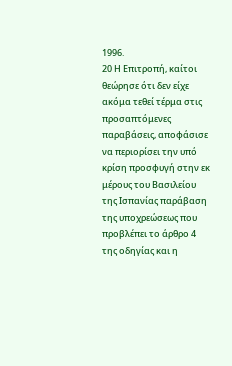1996.
20 Η Επιτροπή, καίτοι θεώρησε ότι δεν είχε ακόμα τεθεί τέρμα στις προσαπτόμενες παραβάσεις, αποφάσισε να περιορίσει την υπό κρίση προσφυγή στην εκ μέρους του Βασιλείου της Ισπανίας παράβαση της υποχρεώσεως που προβλέπει το άρθρο 4 της οδηγίας και η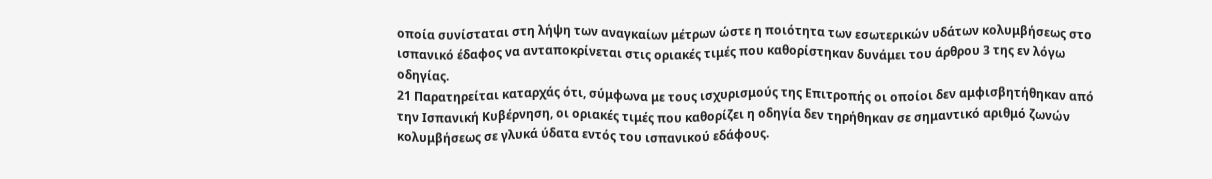οποία συνίσταται στη λήψη των αναγκαίων μέτρων ώστε η ποιότητα των εσωτερικών υδάτων κολυμβήσεως στο ισπανικό έδαφος να ανταποκρίνεται στις οριακές τιμές που καθορίστηκαν δυνάμει του άρθρου 3 της εν λόγω οδηγίας.
21 Παρατηρείται καταρχάς ότι, σύμφωνα με τους ισχυρισμούς της Επιτροπής οι οποίοι δεν αμφισβητήθηκαν από την Ισπανική Κυβέρνηση, οι οριακές τιμές που καθορίζει η οδηγία δεν τηρήθηκαν σε σημαντικό αριθμό ζωνών κολυμβήσεως σε γλυκά ύδατα εντός του ισπανικού εδάφους.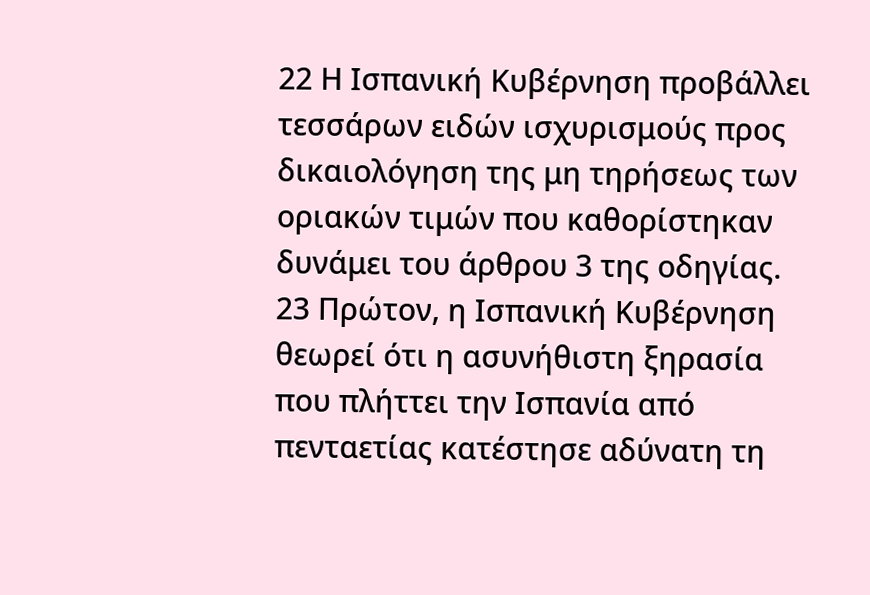22 Η Ισπανική Κυβέρνηση προβάλλει τεσσάρων ειδών ισχυρισμούς προς δικαιολόγηση της μη τηρήσεως των οριακών τιμών που καθορίστηκαν δυνάμει του άρθρου 3 της οδηγίας.
23 Πρώτον, η Ισπανική Κυβέρνηση θεωρεί ότι η ασυνήθιστη ξηρασία που πλήττει την Ισπανία από πενταετίας κατέστησε αδύνατη τη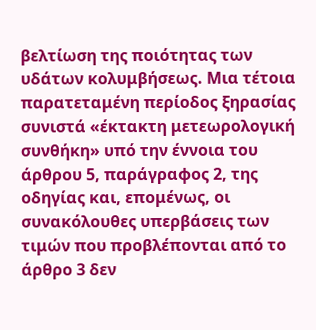βελτίωση της ποιότητας των υδάτων κολυμβήσεως. Μια τέτοια παρατεταμένη περίοδος ξηρασίας συνιστά «έκτακτη μετεωρολογική συνθήκη» υπό την έννοια του άρθρου 5, παράγραφος 2, της οδηγίας και, επομένως, οι συνακόλουθες υπερβάσεις των τιμών που προβλέπονται από το άρθρο 3 δεν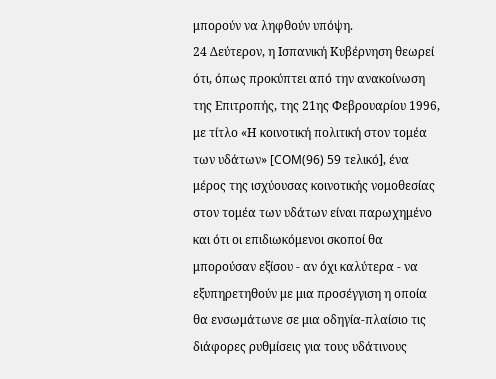μπορούν να ληφθούν υπόψη.
24 Δεύτερον, η Ισπανική Κυβέρνηση θεωρεί ότι, όπως προκύπτει από την ανακοίνωση της Επιτροπής, της 21ης Φεβρουαρίου 1996, με τίτλο «Η κοινοτική πολιτική στον τομέα των υδάτων» [COM(96) 59 τελικό], ένα μέρος της ισχύουσας κοινοτικής νομοθεσίας στον τομέα των υδάτων είναι παρωχημένο και ότι οι επιδιωκόμενοι σκοποί θα μπορούσαν εξίσου - αν όχι καλύτερα - να εξυπηρετηθούν με μια προσέγγιση η οποία θα ενσωμάτωνε σε μια οδηγία-πλαίσιο τις διάφορες ρυθμίσεις για τους υδάτινους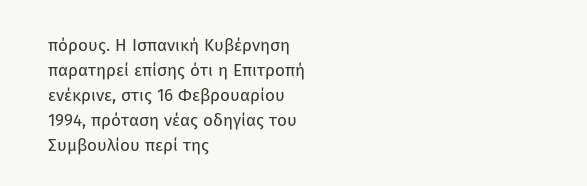πόρους. Η Ισπανική Κυβέρνηση παρατηρεί επίσης ότι η Επιτροπή ενέκρινε, στις 16 Φεβρουαρίου 1994, πρόταση νέας οδηγίας του Συμβουλίου περί της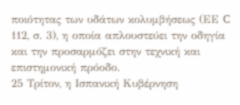ποιότητας των υδάτων κολυμβήσεως (ΕΕ C 112, σ. 3), η οποία απλουστεύει την οδηγία και την προσαρμόζει στην τεχνική και επιστημονική πρόοδο.
25 Τρίτον, η Ισπανική Κυβέρνηση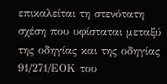επικαλείται τη στενότατη σχέση που υφίσταται μεταξύ της οδηγίας και της οδηγίας 91/271/ΕΟΚ του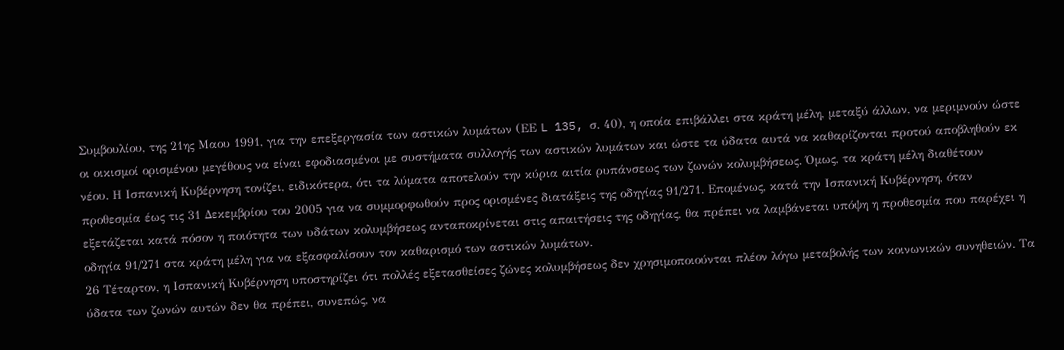Συμβουλίου, της 21ης Μαου 1991, για την επεξεργασία των αστικών λυμάτων (ΕΕ L 135, σ. 40), η οποία επιβάλλει στα κράτη μέλη, μεταξύ άλλων, να μεριμνούν ώστε οι οικισμοί ορισμένου μεγέθους να είναι εφοδιασμένοι με συστήματα συλλογής των αστικών λυμάτων και ώστε τα ύδατα αυτά να καθαρίζονται προτού αποβληθούν εκ νέου. Η Ισπανική Κυβέρνηση τονίζει, ειδικότερα, ότι τα λύματα αποτελούν την κύρια αιτία ρυπάνσεως των ζωνών κολυμβήσεως. Όμως, τα κράτη μέλη διαθέτουν προθεσμία έως τις 31 Δεκεμβρίου του 2005 για να συμμορφωθούν προς ορισμένες διατάξεις της οδηγίας 91/271. Επομένως, κατά την Ισπανική Κυβέρνηση, όταν εξετάζεται κατά πόσον η ποιότητα των υδάτων κολυμβήσεως ανταποκρίνεται στις απαιτήσεις της οδηγίας, θα πρέπει να λαμβάνεται υπόψη η προθεσμία που παρέχει η οδηγία 91/271 στα κράτη μέλη για να εξασφαλίσουν τον καθαρισμό των αστικών λυμάτων.
26 Τέταρτον, η Ισπανική Κυβέρνηση υποστηρίζει ότι πολλές εξετασθείσες ζώνες κολυμβήσεως δεν χρησιμοποιούνται πλέον λόγω μεταβολής των κοινωνικών συνηθειών. Τα ύδατα των ζωνών αυτών δεν θα πρέπει, συνεπώς, να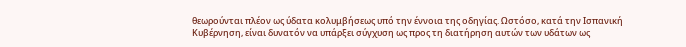θεωρούνται πλέον ως ύδατα κολυμβήσεως υπό την έννοια της οδηγίας. Ωστόσο, κατά την Ισπανική Κυβέρνηση, είναι δυνατόν να υπάρξει σύγχυση ως προς τη διατήρηση αυτών των υδάτων ως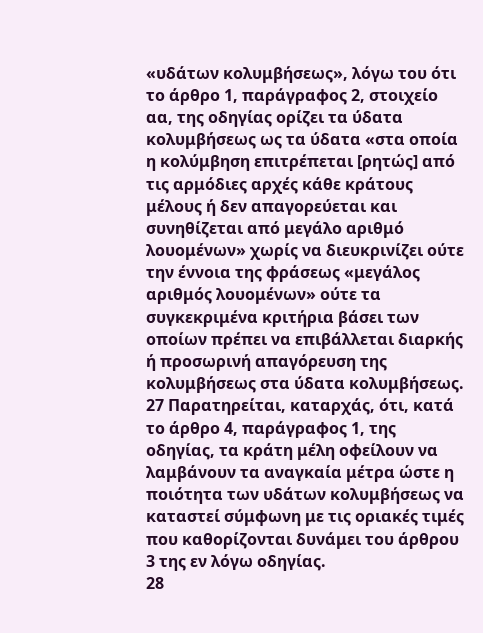«υδάτων κολυμβήσεως», λόγω του ότι το άρθρο 1, παράγραφος 2, στοιχείο αα, της οδηγίας ορίζει τα ύδατα κολυμβήσεως ως τα ύδατα «στα οποία η κολύμβηση επιτρέπεται [ρητώς] από τις αρμόδιες αρχές κάθε κράτους μέλους ή δεν απαγορεύεται και συνηθίζεται από μεγάλο αριθμό λουομένων» χωρίς να διευκρινίζει ούτε την έννοια της φράσεως «μεγάλος αριθμός λουομένων» ούτε τα συγκεκριμένα κριτήρια βάσει των οποίων πρέπει να επιβάλλεται διαρκής ή προσωρινή απαγόρευση της κολυμβήσεως στα ύδατα κολυμβήσεως.
27 Παρατηρείται, καταρχάς, ότι, κατά το άρθρο 4, παράγραφος 1, της οδηγίας, τα κράτη μέλη οφείλουν να λαμβάνουν τα αναγκαία μέτρα ώστε η ποιότητα των υδάτων κολυμβήσεως να καταστεί σύμφωνη με τις οριακές τιμές που καθορίζονται δυνάμει του άρθρου 3 της εν λόγω οδηγίας.
28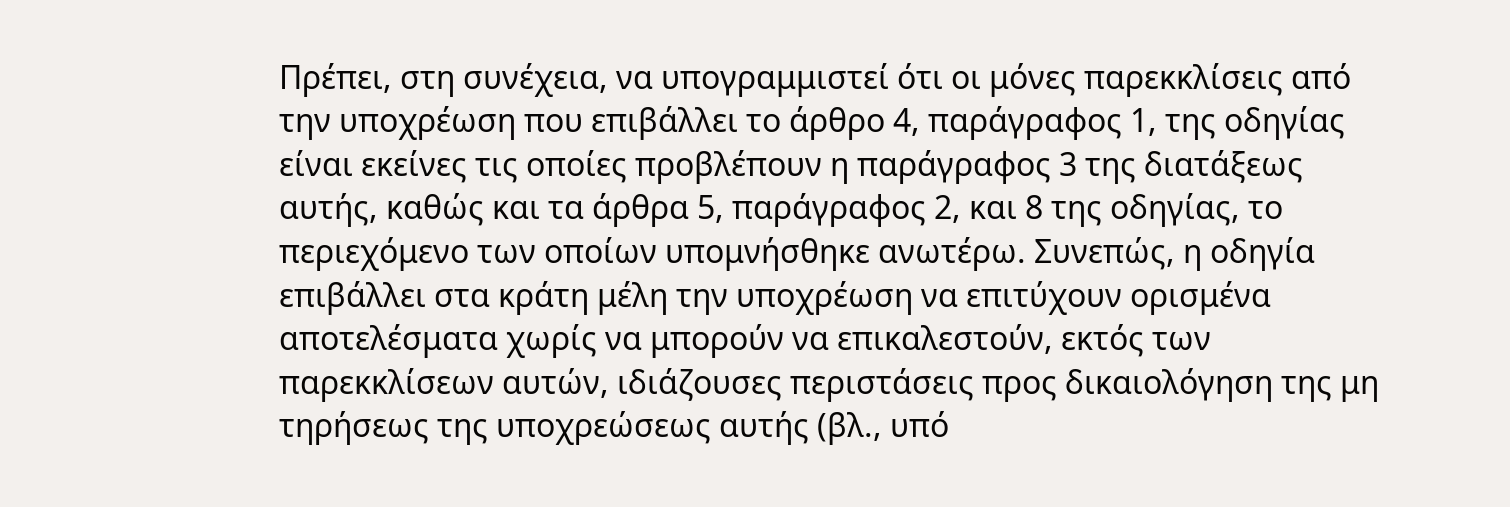Πρέπει, στη συνέχεια, να υπογραμμιστεί ότι οι μόνες παρεκκλίσεις από την υποχρέωση που επιβάλλει το άρθρο 4, παράγραφος 1, της οδηγίας είναι εκείνες τις οποίες προβλέπουν η παράγραφος 3 της διατάξεως αυτής, καθώς και τα άρθρα 5, παράγραφος 2, και 8 της οδηγίας, το περιεχόμενο των οποίων υπομνήσθηκε ανωτέρω. Συνεπώς, η οδηγία επιβάλλει στα κράτη μέλη την υποχρέωση να επιτύχουν ορισμένα αποτελέσματα χωρίς να μπορούν να επικαλεστούν, εκτός των παρεκκλίσεων αυτών, ιδιάζουσες περιστάσεις προς δικαιολόγηση της μη τηρήσεως της υποχρεώσεως αυτής (βλ., υπό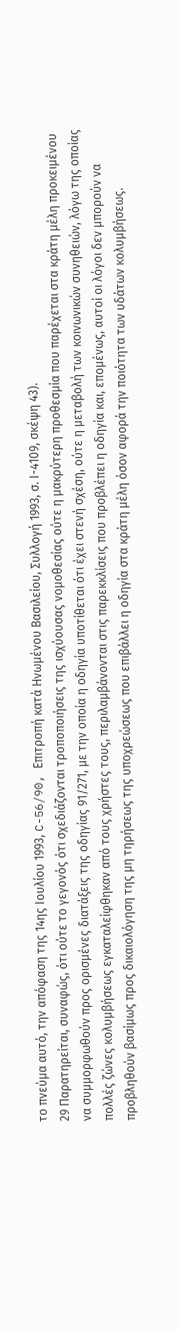το πνεύμα αυτό, την απόφαση της 14ης Ιουλίου 1993, C-56/90, Επιτροπή κατά Ηνωμένου Βασιλείου, Συλλογή 1993, σ. Ι-4109, σκέψη 43).
29 Παρατηρείται, συναφώς, ότι ούτε το γεγονός ότι σχεδιάζονται τροποποιήσεις της ισχύουσας νομοθεσίας ούτε η μακρύτερη προθεσμία που παρέχεται στα κράτη μέλη προκειμένου να συμμορφωθούν προς ορισμένες διατάξεις της οδηγίας 91/271, με την οποία η οδηγία υποτίθεται ότι έχει στενή σχέση, ούτε η μεταβολή των κοινωνικών συνηθειών, λόγω της οποίας πολλές ζώνες κολυμβήσεως εγκαταλείφθηκαν από τους χρήστες τους, περιλαμβάνονται στις παρεκκλίσεις που προβλέπει η οδηγία και, επομένως, αυτοί οι λόγοι δεν μπορούν να προβληθούν βασίμως προς δικαιολόγηση της μη τηρήσεως της υποχρεώσεως που επιβάλλει η οδηγία στα κράτη μέλη όσον αφορά την ποιότητα των υδάτων κολυμβήσεως.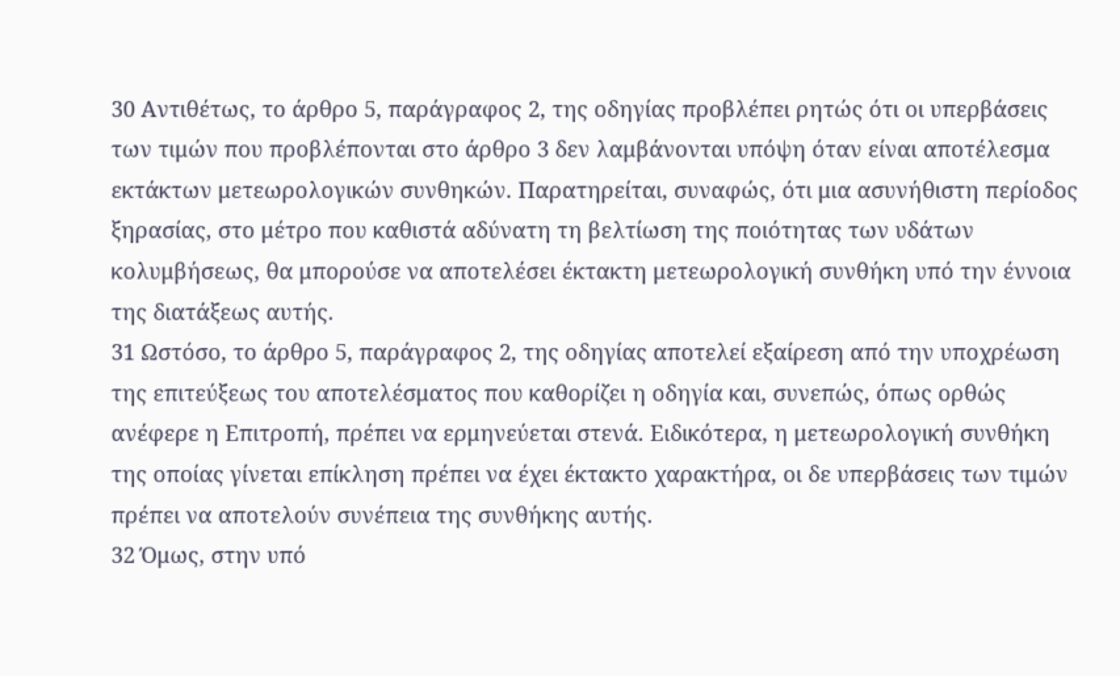30 Αντιθέτως, το άρθρο 5, παράγραφος 2, της οδηγίας προβλέπει ρητώς ότι οι υπερβάσεις των τιμών που προβλέπονται στο άρθρο 3 δεν λαμβάνονται υπόψη όταν είναι αποτέλεσμα εκτάκτων μετεωρολογικών συνθηκών. Παρατηρείται, συναφώς, ότι μια ασυνήθιστη περίοδος ξηρασίας, στο μέτρο που καθιστά αδύνατη τη βελτίωση της ποιότητας των υδάτων κολυμβήσεως, θα μπορούσε να αποτελέσει έκτακτη μετεωρολογική συνθήκη υπό την έννοια της διατάξεως αυτής.
31 Ωστόσο, το άρθρο 5, παράγραφος 2, της οδηγίας αποτελεί εξαίρεση από την υποχρέωση της επιτεύξεως του αποτελέσματος που καθορίζει η οδηγία και, συνεπώς, όπως ορθώς ανέφερε η Επιτροπή, πρέπει να ερμηνεύεται στενά. Ειδικότερα, η μετεωρολογική συνθήκη της οποίας γίνεται επίκληση πρέπει να έχει έκτακτο χαρακτήρα, οι δε υπερβάσεις των τιμών πρέπει να αποτελούν συνέπεια της συνθήκης αυτής.
32 Όμως, στην υπό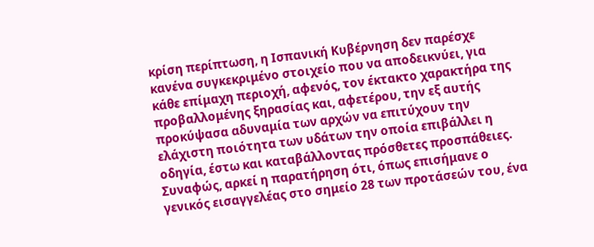κρίση περίπτωση, η Ισπανική Κυβέρνηση δεν παρέσχε κανένα συγκεκριμένο στοιχείο που να αποδεικνύει, για κάθε επίμαχη περιοχή, αφενός, τον έκτακτο χαρακτήρα της προβαλλομένης ξηρασίας και, αφετέρου, την εξ αυτής προκύψασα αδυναμία των αρχών να επιτύχουν την ελάχιστη ποιότητα των υδάτων την οποία επιβάλλει η οδηγία, έστω και καταβάλλοντας πρόσθετες προσπάθειες. Συναφώς, αρκεί η παρατήρηση ότι, όπως επισήμανε ο γενικός εισαγγελέας στο σημείο 28 των προτάσεών του, ένα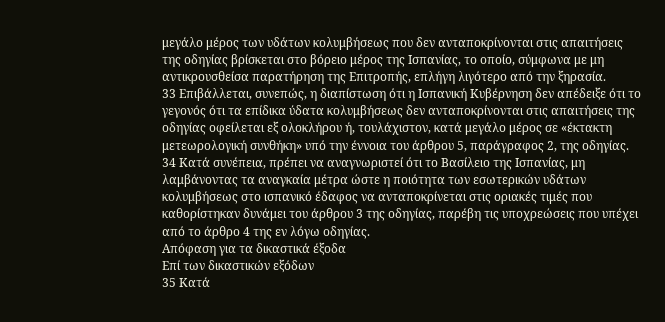μεγάλο μέρος των υδάτων κολυμβήσεως που δεν ανταποκρίνονται στις απαιτήσεις της οδηγίας βρίσκεται στο βόρειο μέρος της Ισπανίας, το οποίο, σύμφωνα με μη αντικρουσθείσα παρατήρηση της Επιτροπής, επλήγη λιγότερο από την ξηρασία.
33 Επιβάλλεται, συνεπώς, η διαπίστωση ότι η Ισπανική Κυβέρνηση δεν απέδειξε ότι το γεγονός ότι τα επίδικα ύδατα κολυμβήσεως δεν ανταποκρίνονται στις απαιτήσεις της οδηγίας οφείλεται εξ ολοκλήρου ή, τουλάχιστον, κατά μεγάλο μέρος σε «έκτακτη μετεωρολογική συνθήκη» υπό την έννοια του άρθρου 5, παράγραφος 2, της οδηγίας.
34 Κατά συνέπεια, πρέπει να αναγνωριστεί ότι το Βασίλειο της Ισπανίας, μη λαμβάνοντας τα αναγκαία μέτρα ώστε η ποιότητα των εσωτερικών υδάτων κολυμβήσεως στο ισπανικό έδαφος να ανταποκρίνεται στις οριακές τιμές που καθορίστηκαν δυνάμει του άρθρου 3 της οδηγίας, παρέβη τις υποχρεώσεις που υπέχει από το άρθρο 4 της εν λόγω οδηγίας.
Απόφαση για τα δικαστικά έξοδα
Επί των δικαστικών εξόδων
35 Κατά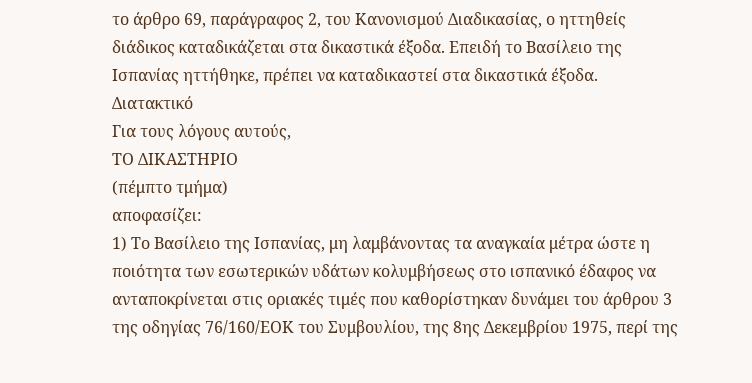το άρθρο 69, παράγραφος 2, του Κανονισμού Διαδικασίας, ο ηττηθείς διάδικος καταδικάζεται στα δικαστικά έξοδα. Επειδή το Βασίλειο της Ισπανίας ηττήθηκε, πρέπει να καταδικαστεί στα δικαστικά έξοδα.
Διατακτικό
Για τους λόγους αυτούς,
ΤΟ ΔΙΚΑΣΤΗΡΙΟ
(πέμπτο τμήμα)
αποφασίζει:
1) Το Βασίλειο της Ισπανίας, μη λαμβάνοντας τα αναγκαία μέτρα ώστε η ποιότητα των εσωτερικών υδάτων κολυμβήσεως στο ισπανικό έδαφος να ανταποκρίνεται στις οριακές τιμές που καθορίστηκαν δυνάμει του άρθρου 3 της οδηγίας 76/160/ΕΟΚ του Συμβουλίου, της 8ης Δεκεμβρίου 1975, περί της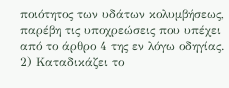ποιότητος των υδάτων κολυμβήσεως, παρέβη τις υποχρεώσεις που υπέχει από το άρθρο 4 της εν λόγω οδηγίας.
2) Καταδικάζει το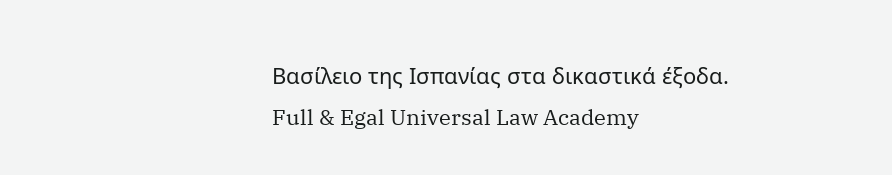Βασίλειο της Ισπανίας στα δικαστικά έξοδα.
Full & Egal Universal Law Academy